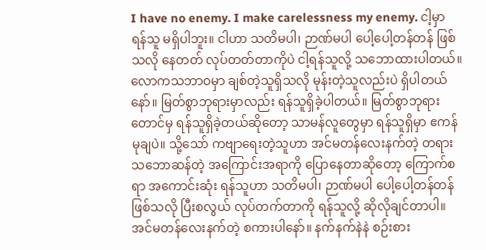I have no enemy. I make carelessness my enemy. ငါ့မှာ ရန်သူ မရှိပါဘူး။ ငါဟာ သတိမပါ၊ ဉာဏ်မပါ ပေါ့ပေါ့တန်တန် ဖြစ်သလို နေတတ် လုပ်တတ်တာကိုပဲ ငါ့ရန်သူလို့ သဘောထားပါတယ်။ လောကသဘာဝမှာ ချစ်တဲ့သူရှိသလို မုန်းတဲ့သူလည်းပဲ ရှိပါတယ်နော်။ မြတ်စွာဘုရားမှာလည်း ရန်သူရှိခဲ့ပါတယ်။ မြတ်စွာဘုရားတောင်မှ ရန်သူရှိခဲ့တယ်ဆိုတော့ သာမန်လူတွေမှာ ရန်သူရှိမှာ ဧကန်မုချပဲ။ သို့သော် ကဗျာရေးတဲ့သူဟာ အင်မတန်လေးနက်တဲ့ တရားသဘောဆန်တဲ့ အကြောင်းအရာကို ပြောနေတာဆိုတော့ ကြောက်စရာ အကောင်းဆုံး ရန်သူဟာ သတိမပါ၊ ဉာဏ်မပါ ပေါ့ပေါ့တန်တန် ဖြစ်သလို ပြီးစလွယ် လုပ်တက်တာကို ရန်သူလို့ ဆိုလိုချင်တာပါ။ အင်မတန်လေးနက်တဲ့ စကားပါနော်။ နက်နက်နဲနဲ စဉ်းစား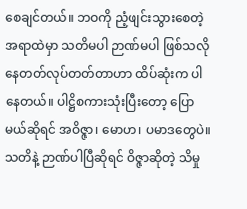စေချင်တယ်။ ဘဝကို ညံ့ဖျင်းသွားစေတဲ့အရာထဲမှာ သတိမပါ ဉာဏ်မပါ ဖြစ်သလို နေတတ်လုပ်တတ်တာဟာ ထိပ်ဆုံးက ပါနေတယ်။ ပါဋ္ဌိစကားသုံးပြီးတော့ ပြောမယ်ဆိုရင် အဝိဇ္ဇာ၊ မောဟ၊ ပမာဒတွေပဲ။ သတိနဲ့ ဉာဏ်ပါပြီဆိုရင် ဝိဇ္ဇာဆိုတဲ့ သိမှု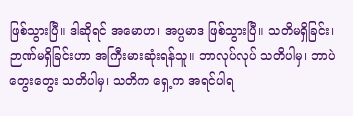ဖြစ်သွားပြီ။ ဒါဆိုရင် အမောဟ၊ အပ္ပမာဒ ဖြစ်သွားပြီ။ သတိမရှိခြင်း၊ ဉာဏ်မရှိခြင်းဟာ အကြီးမားဆုံးရန်သူ။ ဘာလုပ်လုပ် သတိပါမှ၊ ဘာပဲတွေးတွေး သတိပါမှ၊ သတိက ရှေ့က အရင်ပါရ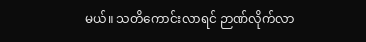မယ်။ သတိကောင်းလာရင် ဉာဏ်လိုက်လာ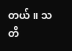တယ်။ သတိ